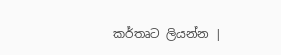කර්තෘට ලියන්න |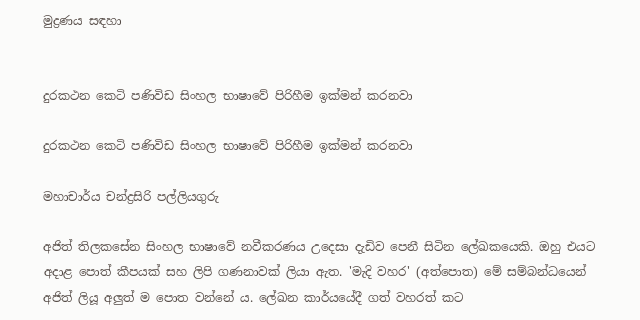මුද්‍රණය සඳහා


දුරකථන කෙටි පණිවිඩ සිංහල භාෂාවේ පිරිහීම ඉක්මන් කරනවා

දුරකථන කෙටි පණිවිඩ සිංහල භාෂාවේ පිරිහීම ඉක්මන් කරනවා

මහාචාර්ය චන්ද්‍රසිරි පල්ලියගුරු

අජිත් තිලකසේන සිංහල භාෂාවේ නවීකරණය උදෙසා දැඩිව පෙනී සිටින ලේඛකයෙකි. ඔහු එයට අදාළ පොත් කීපයක් සහ ලිපි ගණනාවක් ලියා ඇත. 'මැදි වහර' (අත්පොත) මේ සම්බන්ධයෙන් අජිත් ලියූ අලුත් ම පොත වන්නේ ය. ලේඛන කාර්යයේදී ගත් වහරත් කට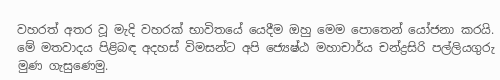වහරත් අතර වූ මැදි වහරක් භාවිතයේ යෙදීම ඔහු මෙම පොතෙන් යෝජනා කරයි. මේ මතවාදය පිළිබඳ අදහස් විමසන්ට අපි ජ්‍යෙෂ්ඨ මහාචාර්ය චන්ද්‍රසිරි පල්ලියගුරු මුණ ගැසුණෙමු.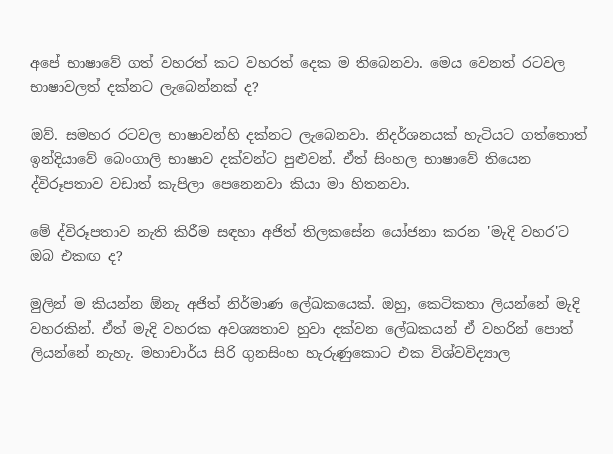අපේ භාෂාවේ ගත් වහරත් කට වහරත් දෙක ම තිබෙනවා. මෙය වෙනත් රටවල භාෂාවලත් දක්නට ලැබෙන්නක් ද?

ඔව්. සමහර රටවල භාෂාවන්හි දක්නට ලැබෙනවා. නිදර්ශනයක් හැටියට ගත්තොත් ඉන්දියාවේ බෙංගාලි භාෂාව දක්වන්ට පුළුවන්. ඒත් සිංහල භාෂාවේ තියෙන ද්විරූපතාව වඩාත් කැපිලා පෙනෙනවා කියා මා හිතනවා.

මේ ද්විරූපතාව නැති කිරීම සඳහා අජිත් තිලකසේන යෝජනා කරන 'මැදි වහර'ට ඔබ එකඟ ද?

මුලින් ම කියන්න ඕනැ අජිත් නිර්මාණ ලේඛකයෙක්. ඔහු, කෙටිකතා ලියන්නේ මැදි වහරකින්. ඒත් මැදි වහරක අවශ්‍යතාව හුවා දක්වන ලේඛකයන් ඒ වහරින් පොත් ලියන්නේ නැහැ. මහාචාර්ය සිරි ගුනසිංහ හැරුණුකොට එක විශ්වවිද්‍යාල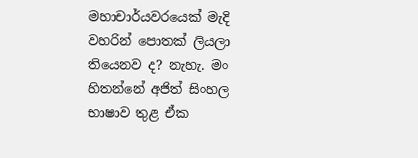මහාචාර්යවරයෙක් මැදි වහරින් පොතක් ලියලා තියෙනව ද? නැහැ. මං හිතන්නේ අජිත් සිංහල භාෂාව තුළ ඒක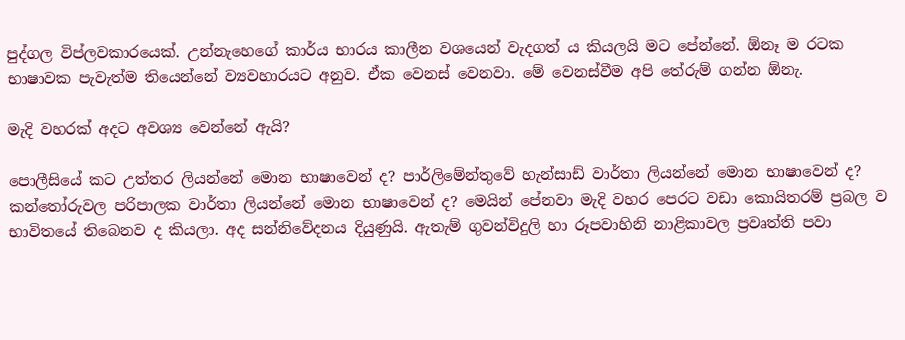පුද්ගල විප්ලවකාරයෙක්. උන්නැහෙගේ කාර්ය භාරය කාලීන වශයෙන් වැදගත් ය කියලයි මට පේන්නේ. ඕනෑ ම රටක භාෂාවක පැවැත්ම තියෙන්නේ ව්‍යවහාරයට අනුව. ඒක වෙනස් වෙනවා. මේ වෙනස්වීම අපි තේරුම් ගන්න ඕනැ.

මැදි වහරක් අදට අවශ්‍ය වෙන්නේ ඇයි?

පොලීසියේ කට උත්තර ලියන්නේ මොන භාෂාවෙන් ද? පාර්ලිමේන්තුවේ හැන්සාඩ් වාර්තා ලියන්නේ මොන භාෂාවෙන් ද? කන්තෝරුවල පරිපාලක වාර්තා ලියන්නේ මොන භාෂාවෙන් ද? මෙයින් පේනවා මැදි වහර පෙරට වඩා කොයිතරම් ප්‍රබල ව භාවිතයේ තිබෙනව ද කියලා. අද සන්නිවේදනය දියුණුයි. ඇතැම් ගුවන්විදුලි හා රූපවාහිනි නාළිකාවල ප්‍රවෘත්ති පවා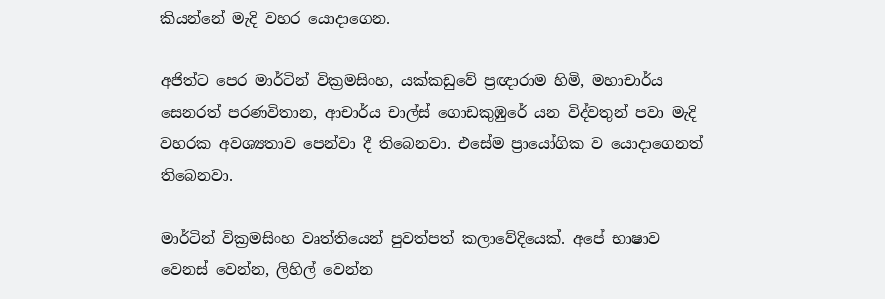කියන්නේ මැදි වහර යොදාගෙන.

අජිත්ට පෙර මාර්ටින් වික්‍රමසිංහ, යක්කඩුවේ ප්‍රඥාරාම හිමි, මහාචාර්ය සෙනරත් පරණවිතාන, ආචාර්ය චාල්ස් ගොඩකුඹුරේ යන විද්වතුන් පවා මැදි වහරක අවශ්‍යතාව පෙන්වා දී තිබෙනවා. එසේම ප්‍රායෝගික ව යොදාගෙනත් තිබෙනවා.

මාර්ටින් වික්‍රමසිංහ වෘත්තියෙන් පුවත්පත් කලාවේදියෙක්. අපේ භාෂාව වෙනස් වෙන්න, ලිහිල් වෙන්න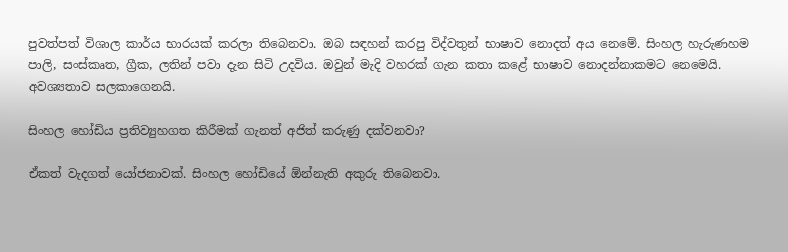පුවත්පත් විශාල කාර්ය භාරයක් කරලා තිබෙනවා. ඔබ සඳහන් කරපු විද්වතුන් භාෂාව නොදත් අය නෙමේ. සිංහල හැරුණහම පාලි, සංස්කෘත, ග්‍රීක, ලතින් පවා දැන සිටි උදවිය. ඔවුන් මැදි වහරක් ගැන කතා කළේ භාෂාව නොදන්නාකමට නෙමෙයි. අවශ්‍යතාව සලකාගෙනයි.

සිංහල හෝඩිය ප්‍රතිව්‍යුහගත කිරීමක් ගැනත් අජිත් කරුණු දක්වනවා?

ඒකත් වැදගත් යෝජනාවක්. සිංහල හෝඩියේ ඕන්නැති අකුරු තිබෙනවා.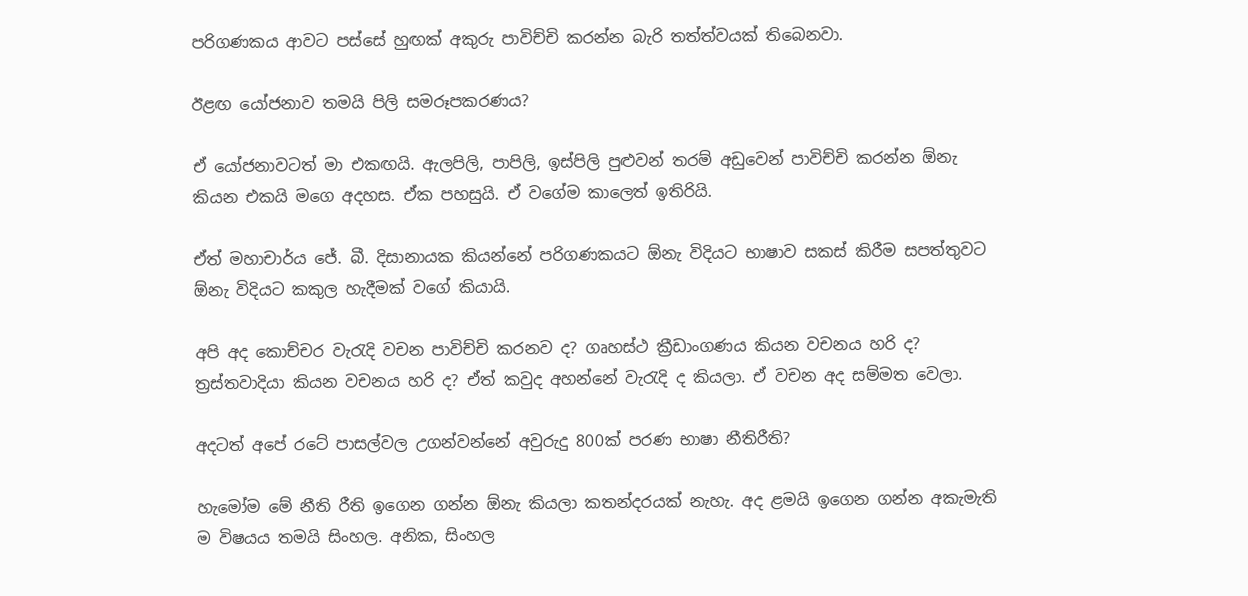පරිගණකය ආවට පස්සේ හුඟක් අකුරු පාවිච්චි කරන්න බැරි තත්ත්වයක් තිබෙනවා.

ඊළඟ යෝජනාව තමයි පිලි සමරූපකරණය?

ඒ යෝජනාවටත් මා එකඟයි. ඇලපිලි, පාපිලි, ඉස්පිලි පුළුවන් තරම් අඩුවෙන් පාවිච්චි කරන්න ඕනැ කියන එකයි මගෙ අදහස. ඒක පහසුයි. ඒ වගේම කාලෙත් ඉතිරියි.

ඒත් මහාචාර්ය ජේ. බී. දිසානායක කියන්නේ පරිගණකයට ඕනැ විදියට භාෂාව සකස් කිරීම සපත්තුවට ඕනැ විදියට කකුල හැදීමක් වගේ කියායි.

අපි අද කොච්චර වැරැදි වචන පාවිච්චි කරනව ද? ගෘහස්ථ ක්‍රීඩාංගණය කියන වචනය හරි ද? ත්‍රස්තවාදියා කියන වචනය හරි ද? ඒත් කවුද අහන්නේ වැරැදි ද කියලා. ඒ වචන අද සම්මත වෙලා.

අදටත් අපේ රටේ පාසල්වල උගන්වන්නේ අවුරුදු 800ක් පරණ භාෂා නීතිරීති?

හැමෝම මේ නීති රීති ඉගෙන ගන්න ඕනැ කියලා කතන්දරයක් නැහැ. අද ළමයි ඉගෙන ගන්න අකැමැති ම විෂයය තමයි සිංහල. අනික, සිංහල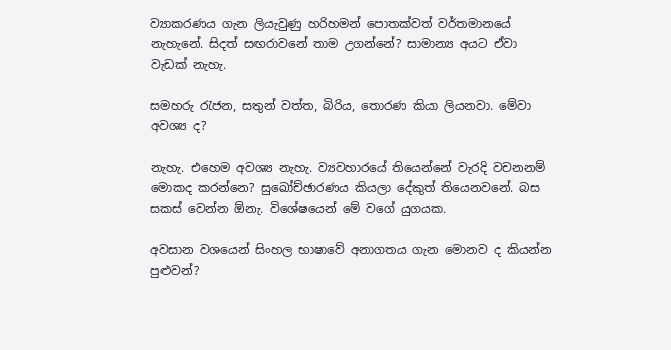ව්‍යාකරණය ගැන ලියැවුණු හරිහමන් පොතක්වත් වර්තමානයේ නැහැනේ. සිදත් සඟරාවනේ තාම උගන්නේ? සාමාන්‍ය අයට ඒවා වැඩක් නැහැ.

සමහරු රැජන, සතුන් වත්ත, බිරිය, තොරණ කියා ලියනවා. මේවා අවශ්‍ය ද?

නැහැ. එහෙම අවශ්‍ය නැහැ. ව්‍යවහාරයේ තියෙන්නේ වැරදි වචනනම් මොකද කරන්නෙ? සුඛෝච්ඡාරණය කියලා දේකුත් තියෙනවනේ. බස සකස් වෙන්න ඕනැ. විශේෂයෙන් මේ වගේ යුගයක.

අවසාන වශයෙන් සිංහල භාෂාවේ අනාගතය ගැන මොනව ද කියන්න පුළුවන්?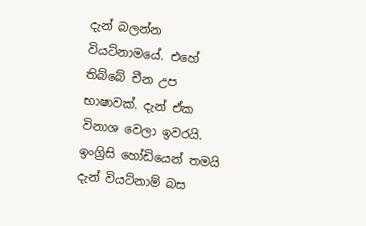දැන් බලන්න වියට්නාමයේ. එහේ තිබ්බේ චීන උප භාෂාවක්. දැන් ඒක විනාශ වෙලා ඉවරයි. ඉංග්‍රිසි හෝඩියෙන් තමයි දැන් වියට්නාම් බස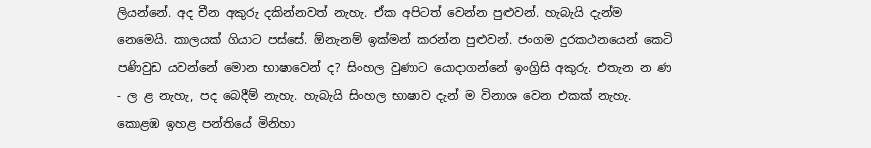ලියන්නේ. අද චීන අකුරු දකින්නවත් නැහැ. ඒක අපිටත් වෙන්න පුළුවන්. හැබැයි දැන්ම නෙමෙයි. කාලයක් ගියාට පස්සේ. ඕනැනම් ඉක්මන් කරන්න පුළුවන්. ජංගම දුරකථනයෙන් කෙටි පණිවුඩ යවන්නේ මොන භාෂාවෙන් ද? සිංහල වුණාට යොදාගන්නේ ඉංග්‍රිසි අකුරු. එතැන න ණ - ල ළ නැහැ, පද බෙදීම් නැහැ. හැබැයි සිංහල භාෂාව දැන් ම විනාශ වෙන එකක් නැහැ. කොළඹ ඉහළ පන්තියේ මිනිහා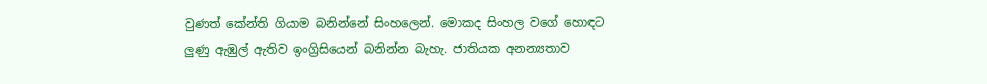වුණත් කේන්ති ගියාම බනින්නේ සිංහලෙන්. මොකද සිංහල වගේ හොඳට ලුණු ඇඹුල් ඇතිව ඉංග්‍රිසියෙන් බනින්න බැහැ. ජාතියක අනන්‍යතාව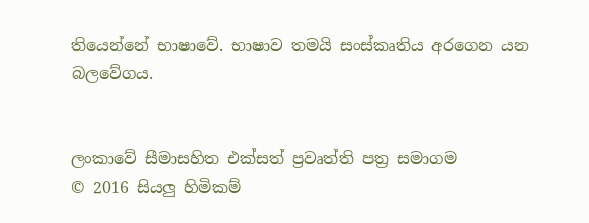තියෙන්නේ භාෂාවේ. භාෂාව තමයි සංස්කෘතිය අරගෙන යන බලවේගය.


ලංකාවේ සීමාසහිත එක්සත් ප්‍රවෘත්ති පත්‍ර සමාගම
© 2016 සියලු හිමිකම්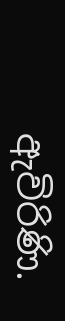ඇවිරිණි.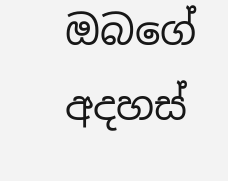ඔබගේ අදහස්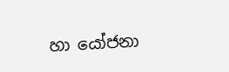හා යෝජනා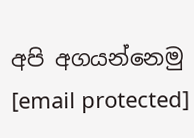අපි අගයන්නෙමු
[email protected]